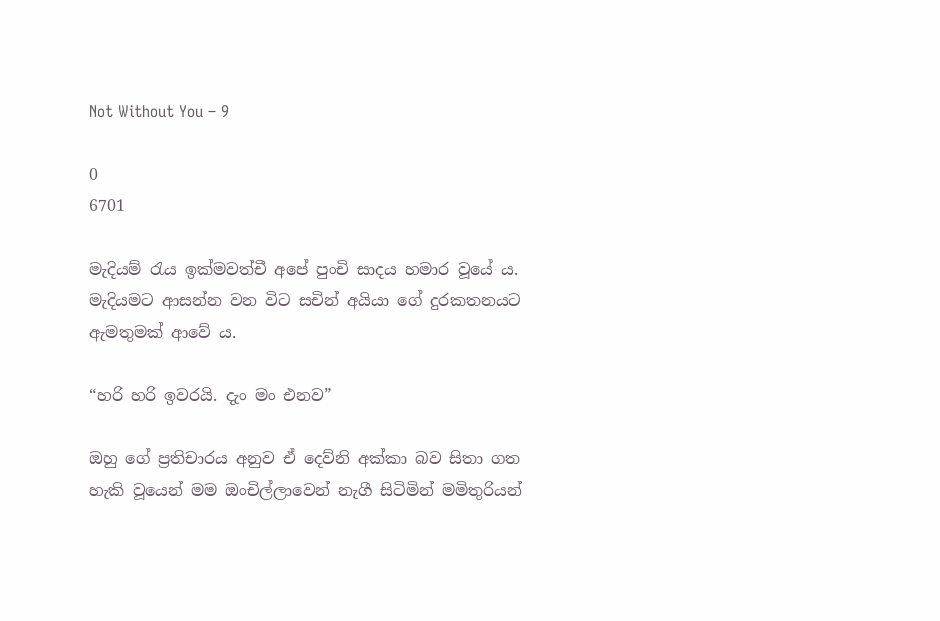Not Without You – 9

0
6701

මැදියම් රැය ඉක්මවත්චී අපේ පුංචි සාදය හමාර වූයේ ය. මැදියමට ආසන්න වන විට සචින් අයියා ගේ දුරකතනයට ඇමතුමක් ආවේ ය.

“හරි හරි ඉවරයි. දැං මං එනව”

ඔහු ගේ ප්‍රතිචාරය අනුව ඒ දෙව්නි අක්කා බව සිතා ගත හැකි වූයෙන් මම ඔංචිල්ලාවෙන් නැගී සිටිමින් මමිතුරියන්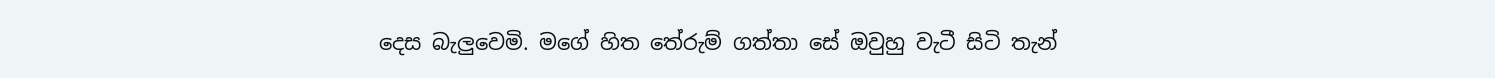දෙස බැලුවෙමි. මගේ හිත තේරුම් ගත්තා සේ ඔවුහු වැටී සිටි තැන්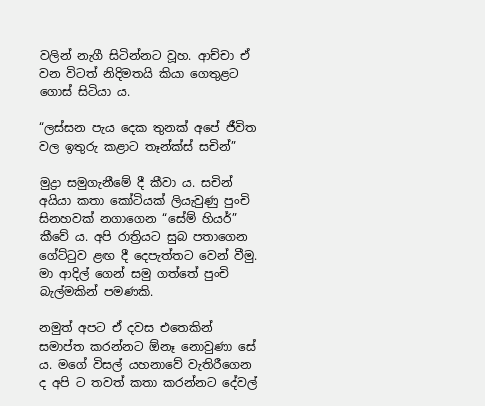වලින් නැගී සිටින්නට වූහ. ආච්චා ඒ වන විටත් නිදිමතයි කියා ගෙතුළට ගොස් සිටියා ය.

“ලස්සන පැය දෙක තුනක් අපේ ජීවිත වල ඉතුරු කළාට තෑන්ක්ස් සචින්”

මුද්‍රා සමුගැනීමේ දී කීවා ය. සචින් අයියා කතා කෝටියක් ලියැවුණු පුංචි සිනහවක් නගාගෙන “සේම් හියර්” කීවේ ය. අපි රාත්‍රියට සුබ පතාගෙන ගේට්ටුව ළඟ දී දෙපැත්තට වෙන් වීමු. මා ආදිල් ගෙන් සමු ගත්තේ පුංචි බැල්මකින් පමණකි.

නමුත් අපට ඒ දවස එතෙකින් සමාප්ත කරන්නට ඕනෑ නොවුණා සේ ය. මගේ විසල් යහනාවේ වැතිරීගෙන ද අපි ට තවත් කතා කරන්නට දේවල්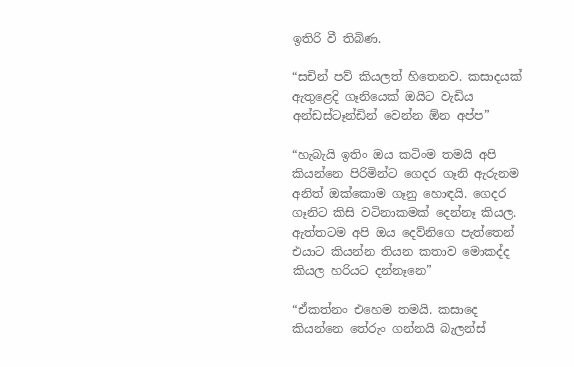ඉතිරි වී තිබිණ.

“සචින් පව් කියලත් හිතෙනව. කසාදයක් ඇතුළෙදි ගෑනියෙක් ඔයිට වැඩිය අන්ඩස්ටෑන්ඩින් වෙන්න ඕන අප්ප”

“හැබැයි ඉතිං ඔය කටිංම තමයි අපි කියන්නෙ පිරිමින්ට ගෙදර ගෑනි ඇරුනම අනිත් ඔක්කොම ගෑනු හොඳයි. ගෙදර ගෑනිට කිසි වටිනාකමක් දෙන්නෑ කියල. ඇත්තටම අපි ඔය දෙව්නිගෙ පැත්තෙන් එයාට කියන්න තියන කතාව මොකද්ද කියල හරියට දන්නෑනෙ”

“ඒකත්නං එහෙම තමයි. කසාදෙ කියන්නෙ තේරුං ගන්නයි බැලන්ස්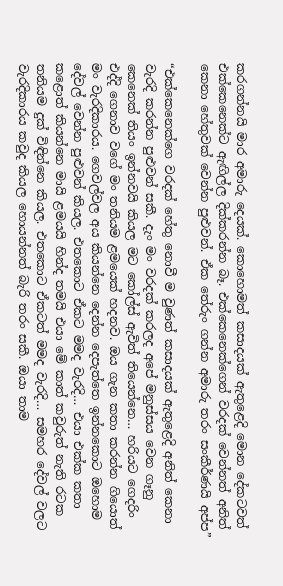කරගන්නයි මාර අමාරු දෙයක්. කොහොමත් කසාදයක් ඇතුළෙදි මොන දේකටවත් එක්කෙනෙක්ට ඇඟිල්ල දික්කරන්න බෑ. එක්කෙනෙක්ගෙන් වරදක් වෙන්නත් අනිත් කෙනා හේතුවක් වෙන්න පුළුවන්. ඒක තේරුං ගන්න අමාරු තරං සංකීර්ණයි අප්ප”

“එක්කෙනෙක්ගෙ වරදක් හේතු නොවී ම වුණත් කසාදයක් ඇතුළෙදි අනිත් කෙනා වැරදි කරන්න පුළුවන් සකී. දැං මං වරදක් කරලද අපේ මනුස්සය වෙන ගෑනු කෙනෙක් තියං ඉන්නවයි කියල මට කෝල්ස් ඇවිත් තියෙන්නෙ… හරියට ගෙදරිං එද්දි ගෙනාව වගේ මං තනියම ළමයෙක් හදනව. ඔය ගැන කතා කරන්න ගියොත් මං වැරදිකාරය. ගෙවල්වල අය කියන්නෙ දෙන්න දෙපැත්තෙ ඉන්නකොට ඔහොම දේවල් වෙන්න පුළුවන් කියල. එතකොට ඒකට මමද වැරදි… එයා එක්ක කතා කළොත් කියන්නෙ මායි ළමයයි හින්ද තමයි එයා මේ කාත් කවුරුත් නැති රටක තනියම දුක් විඳින්නෙ කියල. එතකොට ඒකටත් මමද වැරදි… සමහර දේවල් වලට වැරදිකාරය කවුද කියල හොයන්නත් බැරි තරං සකී. ඔයා තාම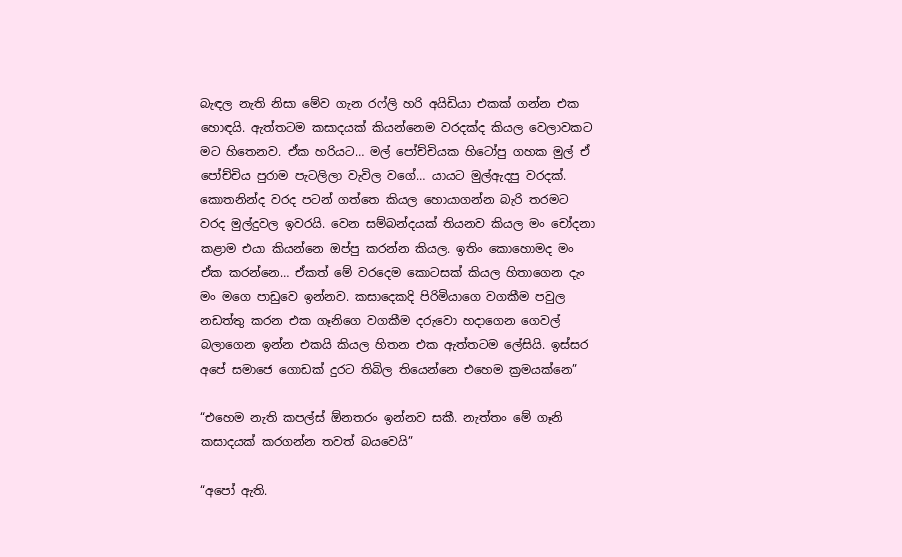බැඳල නැති නිසා මේව ගැන රෆ්ලි හරි අයිඩියා එකක් ගන්න එක හොඳයි. ඇත්තටම කසාදයක් කියන්නෙම වරදක්ද කියල වෙලාවකට මට හිතෙනව. ඒක හරියට… මල් පෝච්චියක හිටෝපු ගහක මුල් ඒ පෝච්චිය පුරාම පැටලිලා වැවිල වගේ… යායට මුල්ඇදපු වරදක්. කොතනින්ද වරද පටන් ගත්තෙ කියල හොයාගන්න බැරි තරමට වරද මුල්දුවල ඉවරයි. වෙන සම්බන්දයක් තියනව කියල මං චෝදනා කළාම එයා කියන්නෙ ඔප්පු කරන්න කියල. ඉතිං කොහොමද මං ඒක කරන්නෙ… ඒකත් මේ වරදෙම කොටසක් කියල හිතාගෙන දැං මං මගෙ පාඩුවෙ ඉන්නව. කසාදෙකදි පිරිමියාගෙ වගකීම පවුල නඩත්තු කරන එක ගෑනිගෙ වගකීම දරුවො හදාගෙන ගෙවල් බලාගෙන ඉන්න එකයි කියල හිතන එක ඇත්තටම ලේසියි. ඉස්සර අපේ සමාජෙ ගොඩක් දුරට තිබිල තියෙන්නෙ එහෙම ක්‍රමයක්නෙ”

“එහෙම නැති කපල්ස් ඕනතරං ඉන්නව සකී. නැත්තං මේ ගෑනි කසාදයක් කරගන්න තවත් බයවෙයි”

“අපෝ ඇති.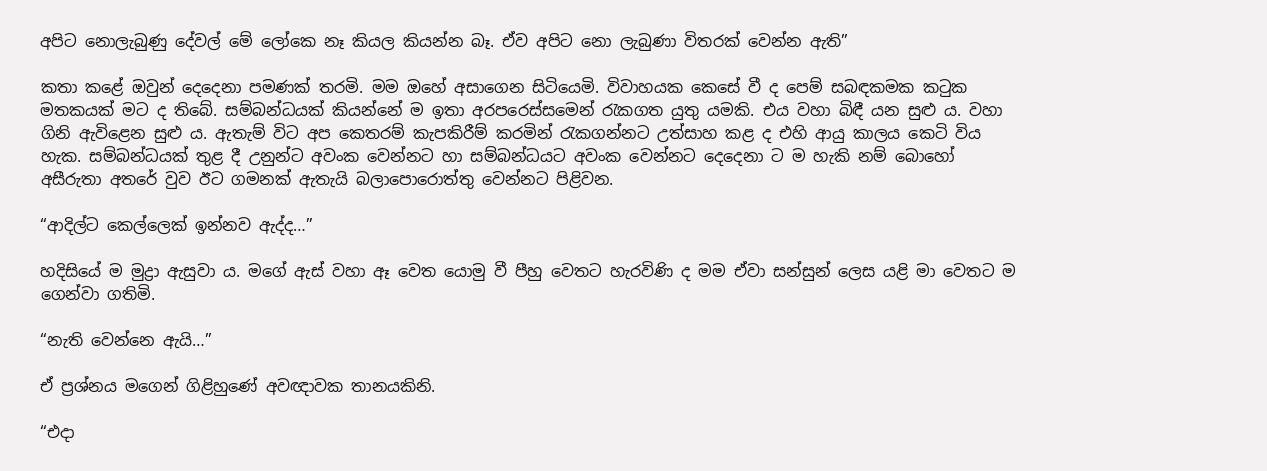අපිට නොලැබුණු දේවල් මේ ලෝකෙ නෑ කියල කියන්න බෑ. ඒව අපිට නො ලැබුණා විතරක් වෙන්න ඇති”

කතා කළේ ඔවුන් දෙදෙනා පමණක් තරමි. මම ඔහේ අසාගෙන සිටියෙමි. විවාහයක කෙසේ වී ද පෙම් සබඳකමක කටුක මතකයක් මට ද තිබේ. සම්බන්ධයක් කියන්නේ ම ඉතා අරපරෙස්සමෙන් රැකගත යුතු යමකි. එය වහා බිඳී යන සුළු ය. වහා ගිනි ඇවිළෙන සුළු ය. ඇතැම් විට අප කෙතරම් කැපකිරීම් කරමින් රැකගන්නට උත්සාහ කළ ද එහි ආයු කාලය කෙටි විය හැක. සම්බන්ධයක් තුළ දී උනුන්ට අවංක වෙන්නට හා සම්බන්ධයට අවංක වෙන්නට දෙදෙනා ට ම හැකි නම් බොහෝ අසීරුතා අතරේ වුව ඊට ගමනක් ඇතැයි බලාපොරොත්තු වෙන්නට පිළිවන.

“ආදිල්ට කෙල්ලෙක් ඉන්නව ඇද්ද…”

හදිසියේ ම මුද්‍රා ඇසුවා ය. මගේ ඇස් වහා ඈ වෙත යොමු වී පීහු වෙතට හැරවිණි ද මම ඒවා සන්සුන් ලෙස යළි මා වෙතට ම ගෙන්වා ගතිමි.

“නැති වෙන්නෙ ඇයි…”

ඒ ප්‍රශ්නය මගෙන් ගිළිහුණේ අවඥාවක තානයකිනි.

“එදා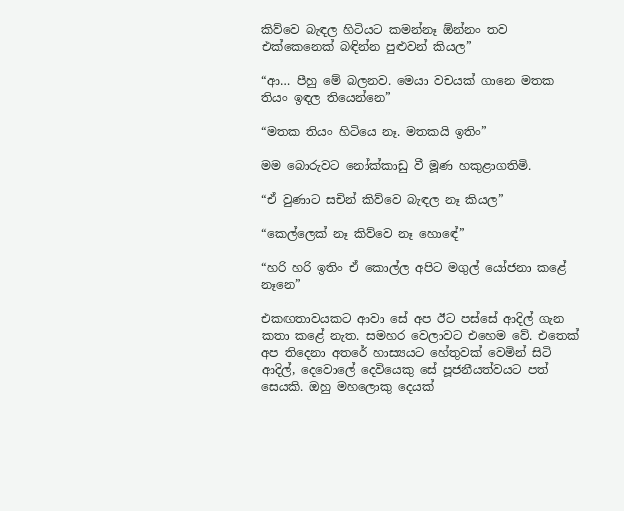කිව්වෙ බැඳල හිටියට කමන්නෑ ඕන්නං තව එක්කෙනෙක් බඳින්න පුළුවන් කියල”

“ආ… පීහු මේ බලනව. මෙයා වචයක් ගානෙ මතක තියං ඉඳල තියෙන්නෙ”

“මතක තියං හිටියෙ නෑ. මතකයි ඉතිං”

මම බොරුවට නෝක්කාඩු වී මූණ හකුළාගතිමි.

“ඒ වුණාට සචින් කිව්වෙ බැඳල නෑ කියල”

“කෙල්ලෙක් නෑ කිව්වෙ නෑ හොඳේ”

“හරි හරි ඉතිං ඒ කොල්ල අපිට මගුල් යෝජනා කළේ නෑනෙ”

එකඟතාවයකට ආවා සේ අප ඊට පස්සේ ආදිල් ගැන කතා කළේ නැත. සමහර වෙලාවට එහෙම වේ. එතෙක් අප තිදෙනා අතරේ හාස්‍යයට හේතුවක් වෙමින් සිටි ආදිල්, දෙවොලේ දෙවියෙකු සේ පූජනීයත්වයට පත් සෙයකි. ඔහු මහලොකු දෙයක්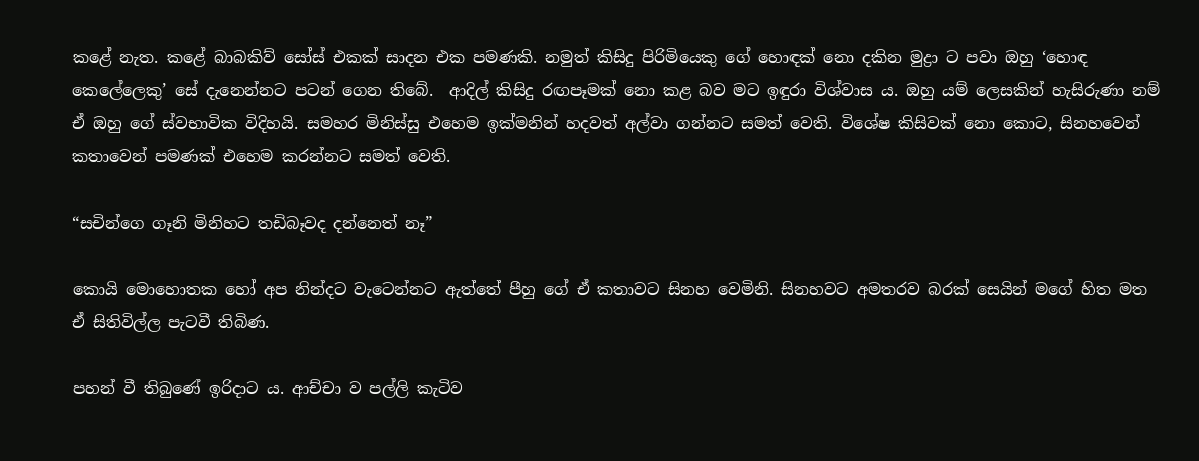කළේ නැත. කළේ බාබකිව් සෝස් එකක් සාදන එක පමණකි. නමුත් කිසිදු පිරිමියෙකු ගේ හොඳක් නො දකින මුද්‍රා ට පවා ඔහු ‘හොඳ කෙලේලෙකු’ සේ දැනෙන්නට පටන් ගෙන තිබේ.  ආදිල් කිසිදු රඟපෑමක් නො කළ බව මට ඉඳුරා විශ්වාස ය. ඔහු යම් ලෙසකින් හැසිරුණා නම් ඒ ඔහු ගේ ස්වභාවික විදිහයි. සමහර මිනිස්සු එහෙම ඉක්මනින් හදවත් අල්වා ගන්නට සමත් වෙති. විශේෂ කිසිවක් නො කොට, සිනහවෙන් කතාවෙන් පමණක් එහෙම කරන්නට සමත් වෙති.

“සචින්ගෙ ගෑනි මිනිහට තඩිබෑවද දන්නෙත් නෑ”

කොයි මොහොතක හෝ අප නින්දට වැටෙන්නට ඇත්තේ පීහු ගේ ඒ කතාවට සිනහ වෙමිනි. සිනහවට අමතරව බරක් සෙයින් මගේ හිත මත ඒ සිතිවිල්ල පැටවී තිබිණ.

පහන් වී තිබුණේ ඉරිදාට ය. ආච්චා ව පල්ලි කැටිව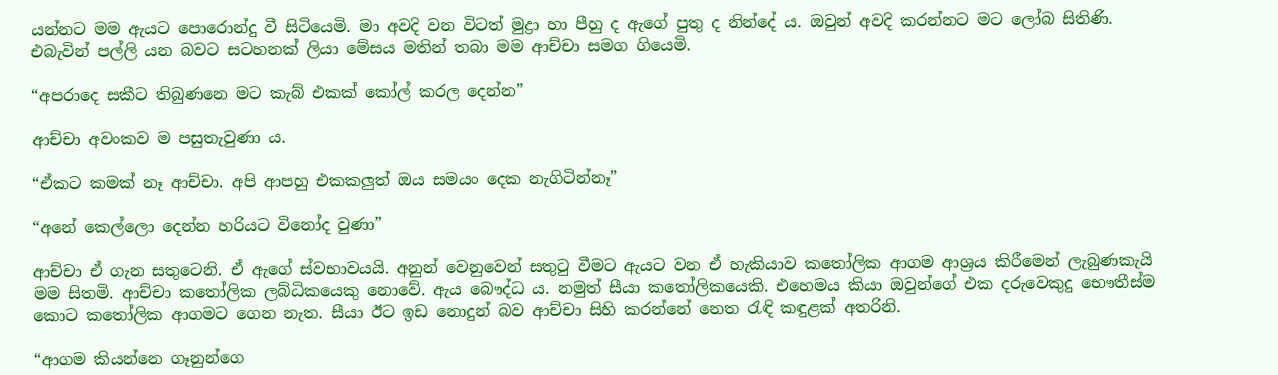යන්නට මම ඇයට පොරොන්දු වී සිටියෙමි. මා අවදි වන විටත් මුද්‍රා හා පීහු ද ඇගේ පුතු ද නින්දේ ය. ඔවුන් අවදි කරන්නට මට ලෝබ සිතිණි. එබැවින් පල්ලි යන බවට සටහනක් ලියා මේසය මතින් තබා මම ආච්චා සමග ගියෙමි.

“අපරාදෙ සකීට තිබුණනෙ මට කැබ් එකක් කෝල් කරල දෙන්න”

ආච්චා අවංකව ම පසුතැවුණා ය.

“ඒකට කමක් නෑ ආච්චා. අපි ආපහු එකකලුත් ඔය සමයං දෙක නැගිටින්නෑ”

“අනේ කෙල්ලො දෙන්න හරියට විනෝද වුණා”

ආච්චා ඒ ගැන සතුටෙනි. ඒ ඇගේ ස්වභාවයයි. අනුන් වෙනුවෙන් සතුටු වීමට ඇයට වන ඒ හැකියාව කතෝලික ආගම ආශ්‍රය කිරීමෙන් ලැබුණකැයි මම සිතමි. ආච්චා කතෝලික ලබ්ධිකයෙකු නොවේ. ඇය බෞද්ධ ය. නමුත් සීයා කතෝලිකයෙකි. එහෙමය කියා ඔවුන්ගේ එක දරුවෙකුදු භෞතීස්ම කොට කතෝලික ආගමට ගෙන නැත. සීයා ඊට ඉඩ නොදුන් බව ආච්චා සිහි කරන්නේ නෙත රැඳි කඳුළක් අතරිනි.

“ආගම කියන්නෙ ගෑනුන්ගෙ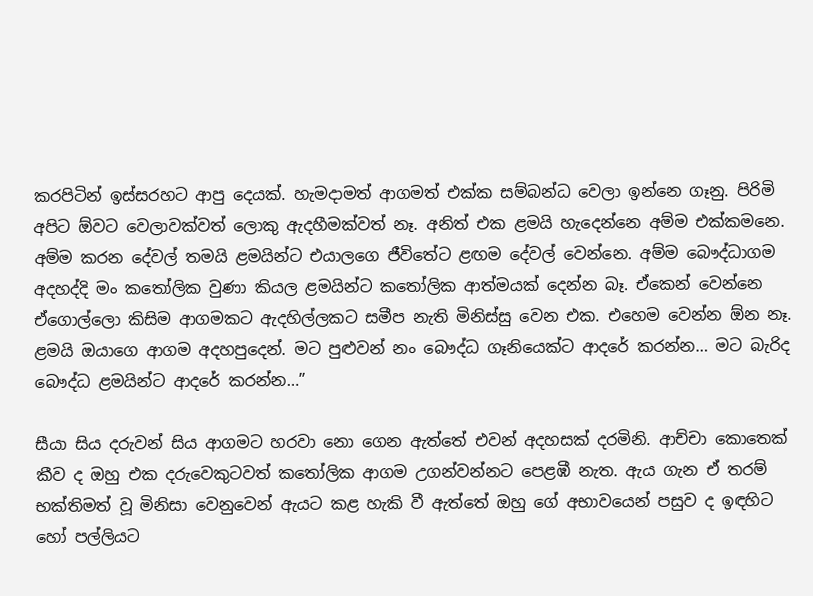කරපිටින් ඉස්සරහට ආපු දෙයක්. හැමදාමත් ආගමත් එක්ක සම්බන්ධ වෙලා ඉන්නෙ ගෑනු. පිරිමි අපිට ඕවට වෙලාවක්වත් ලොකු ඇදහීමක්වත් නෑ. අනිත් එක ළමයි හැදෙන්නෙ අම්ම එක්කමනෙ. අම්ම කරන දේවල් තමයි ළමයින්ට එයාලගෙ ජීවිතේට ළඟම දේවල් වෙන්නෙ. අම්ම බෞද්ධාගම අදහද්දි මං කතෝලික වුණා කියල ළමයින්ට කතෝලික ආත්මයක් දෙන්න බෑ. ඒකෙන් වෙන්නෙ ඒගොල්ලො කිසිම ආගමකට ඇදහිල්ලකට සමීප නැති මිනිස්සු වෙන එක. එහෙම වෙන්න ඕන නෑ. ළමයි ඔයාගෙ ආගම අදහපුදෙන්. මට පුළුවන් නං බෞද්ධ ගෑනියෙක්ට ආදරේ කරන්න… මට බැරිද බෞද්ධ ළමයින්ට ආදරේ කරන්න…”

සීයා සිය දරුවන් සිය ආගමට හරවා නො ගෙන ඇත්තේ එවන් අදහසක් දරමිනි. ආච්චා කොතෙක් කීව ද ඔහු එක දරුවෙකුටවත් කතෝලික ආගම උගන්වන්නට පෙළඹී නැත. ඇය ගැන ඒ තරම් භක්තිමත් වූ මිනිසා වෙනුවෙන් ඇයට කළ හැකි වී ඇත්තේ ඔහු ගේ අභාවයෙන් පසුව ද ඉඳහිට හෝ පල්ලියට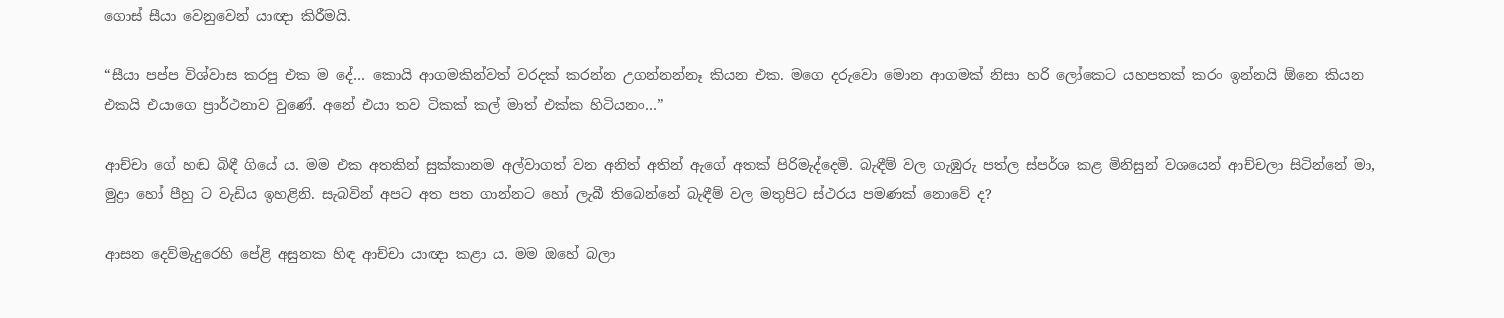ගොස් සීයා වෙනුවෙන් යාඥා කිරීමයි.

“සීයා පප්ප විශ්වාස කරපු එක ම දේ… කොයි ආගමකින්වත් වරදක් කරන්න උගන්නන්නෑ කියන එක. මගෙ දරුවො මොන ආගමක් නිසා හරි ලෝකෙට යහපතක් කරං ඉන්නයි ඕනෙ කියන එකයි එයාගෙ ප්‍රාර්ථනාව වුණේ. අනේ එයා තව ටිකක් කල් මාත් එක්ක හිටියනං…”

ආච්චා ගේ හඬ බිඳී ගියේ ය. මම එක අතකින් සුක්කානම අල්වාගත් වන අනිත් අතින් ඇගේ අතක් පිරිමැද්දෙමි. බැඳීම් වල ගැඹුරු පත්ල ස්පර්ශ කළ මිනිසුන් වශයෙන් ආච්චලා සිටින්නේ මා, මුද්‍රා හෝ පීහු ට වැඩිය ඉහළිනි. සැබවින් අපට අත පත ගාන්නට හෝ ලැබී තිබෙන්නේ බැඳීම් වල මතුපිට ස්ථරය පමණක් නොවේ ද?

ආසන දෙව්මැදුරෙහි පේළි අසුනක හිඳ ආච්චා යාඥා කළා ය. මම ඔහේ බලා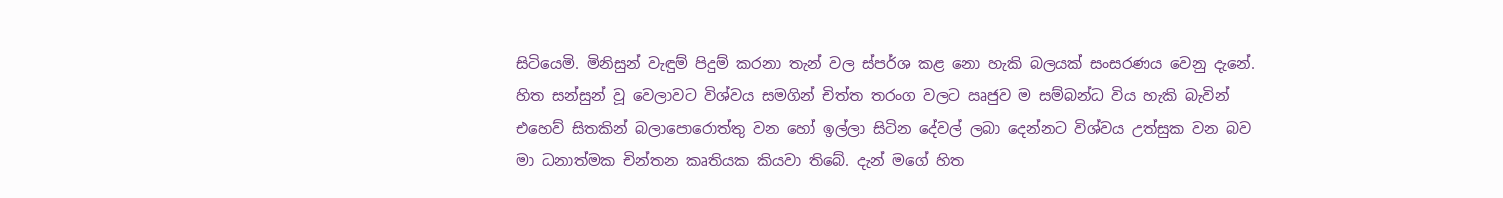සිටියෙමි. මිනිසුන් වැඳුම් පිදුම් කරනා තැන් වල ස්පර්ශ කළ නො හැකි බලයක් සංසරණය වෙනු දැනේ.  හිත සන්සුන් වූ වෙලාවට විශ්වය සමගින් චිත්ත තරංග වලට ඍජුව ම සම්බන්ධ විය හැකි බැවින් එහෙව් සිතකින් බලාපොරොත්තු වන හෝ ඉල්ලා සිටින දේවල් ලබා දෙන්නට විශ්වය උත්සුක වන බව මා ධනාත්මක චින්තන කෘතියක කියවා තිබේ. දැන් මගේ හිත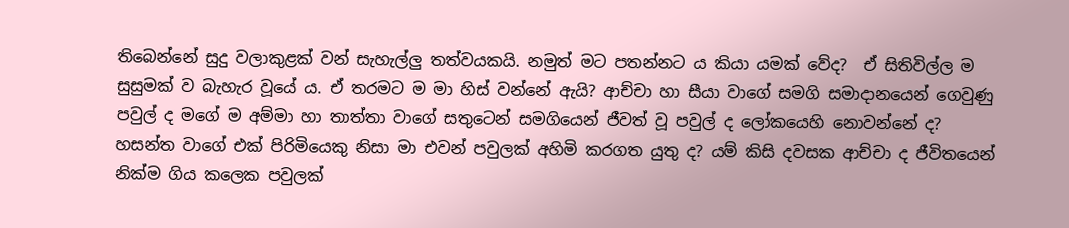තිබෙන්නේ සුදු වලාකුළක් වන් සැහැල්ලු තත්වයකයි. නමුත් මට පතන්නට ය කියා යමක් වේද?  ඒ සිතිවිල්ල ම සුසුමක් ව බැහැර වූයේ ය. ඒ තරමට ම මා හිස් වන්නේ ඇයි? ආච්චා හා සීයා වාගේ සමගි සමාදානයෙන් ගෙවුණු පවුල් ද මගේ ම අම්මා හා තාත්තා වාගේ සතුටෙන් සමගියෙන් ජීවත් වූ පවුල් ද ලෝකයෙහි නොවන්නේ ද? හසන්ත වාගේ එක් පිරිමියෙකු නිසා මා එවන් පවුලක් අහිමි කරගත යුතු ද? යම් කිසි දවසක ආච්චා ද ජීවිතයෙන් නික්ම ගිය කලෙක පවුලක්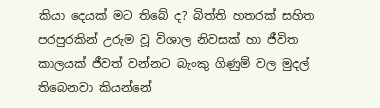කියා දෙයක් මට තිබේ ද? බිත්ති හතරක් සහිත පරපුරකින් උරුම වූ විශාල නිවසක් හා ජීවිත කාලයක් ජීවත් වන්නට බැංකු ගිණුම් වල මුදල් තිබෙනවා කියන්නේ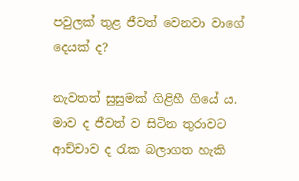පවුලක් තුළ ජීවත් වෙනවා වාගේ දෙයක් ද?

නැවතත් සුසුමක් ගිළිහී ගියේ ය. මාව ද ජීවත් ව සිටින තුරාවට ආච්චාව ද රැක බලාගත හැකි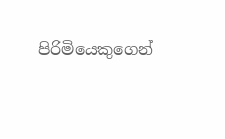පිරිමියෙකුගෙන්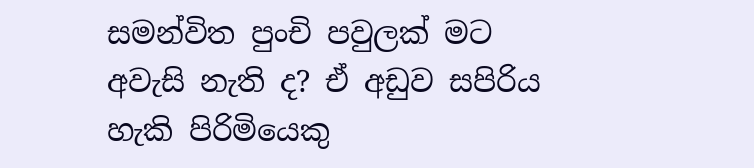සමන්විත පුංචි පවුලක් මට අවැසි නැති ද? ඒ අඩුව සපිරිය හැකි පිරිමියෙකු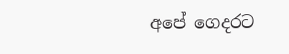අපේ ගෙදරට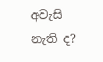අවැසි නැති ද?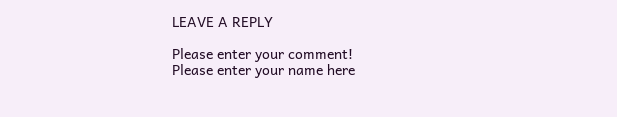LEAVE A REPLY

Please enter your comment!
Please enter your name here